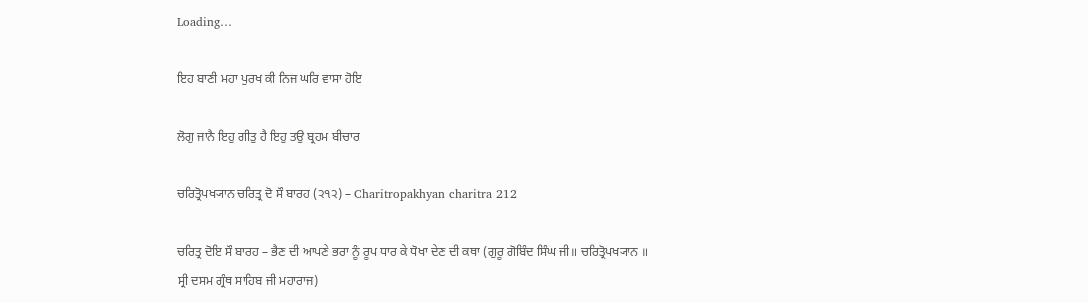Loading…

ਇਹ ਬਾਣੀ ਮਹਾ ਪੁਰਖ ਕੀ ਨਿਜ ਘਰਿ ਵਾਸਾ ਹੋਇ

ਲੋਗੁ ਜਾਨੈ ਇਹੁ ਗੀਤੁ ਹੈ ਇਹੁ ਤਉ ਬ੍ਰਹਮ ਬੀਚਾਰ

ਚਰਿਤ੍ਰੋਪਖ੍ਯਾਨ ਚਰਿਤ੍ਰ ਦੋ ਸੌ ਬਾਰਹ (੨੧੨) – Charitropakhyan charitra 212

ਚਰਿਤ੍ਰ ਦੋਇ ਸੌ ਬਾਰਹ – ਭੈਣ ਦੀ ਆਪਣੇ ਭਰਾ ਨੂੰ ਰੂਪ ਧਾਰ ਕੇ ਧੋਖਾ ਦੇਣ ਦੀ ਕਥਾ (ਗੁਰੂ ਗੋਬਿੰਦ ਸਿੰਘ ਜੀ॥ ਚਰਿਤ੍ਰੋਪਖ੍ਯਾਨ ॥ ਸ੍ਰੀ ਦਸਮ ਗ੍ਰੰਥ ਸਾਹਿਬ ਜੀ ਮਹਾਰਾਜ)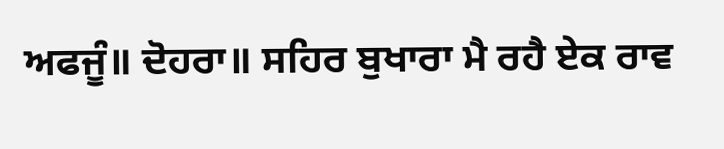ਅਫਜੂੰ॥ ਦੋਹਰਾ॥ ਸਹਿਰ ਬੁਖਾਰਾ ਮੈ ਰਹੈ ਏਕ ਰਾਵ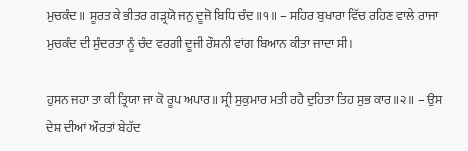ਮੁਚਕੰਦ॥ ਸੂਰਤ ਕੇ ਭੀਤਰ ਗੜ੍ਰਯੋ ਜਨੁ ਦੂਜੋ ਬਿਧਿ ਚੰਦ॥੧॥ – ਸਹਿਰ ਬੁਖਾਰਾ ਵਿੱਚ ਰਹਿਣ ਵਾਲੇ ਰਾਜਾ ਮੁਚਕੰਦ ਦੀ ਸੁੰਦਰਤਾ ਨੂੰ ਚੰਦ ਵਰਗੀ ਦੂਜੀ ਰੌਸ਼ਨੀ ਵਾਂਗ ਬਿਆਨ ਕੀਤਾ ਜਾਦਾ ਸੀ।

ਹੁਸਨ ਜਹਾ ਤਾ ਕੀ ਤ੍ਰਿਯਾ ਜਾ ਕੋ ਰੂਪ ਅਪਾਰ॥ ਸ੍ਰੀ ਸੁਕੁਮਾਰ ਮਤੀ ਰਹੈ ਦੁਹਿਤਾ ਤਿਹ ਸੁਭ ਕਾਰ॥੨॥ – ਉਸ ਦੇਸ਼ ਦੀਆਂ ਔਰਤਾਂ ਬੇਹੱਦ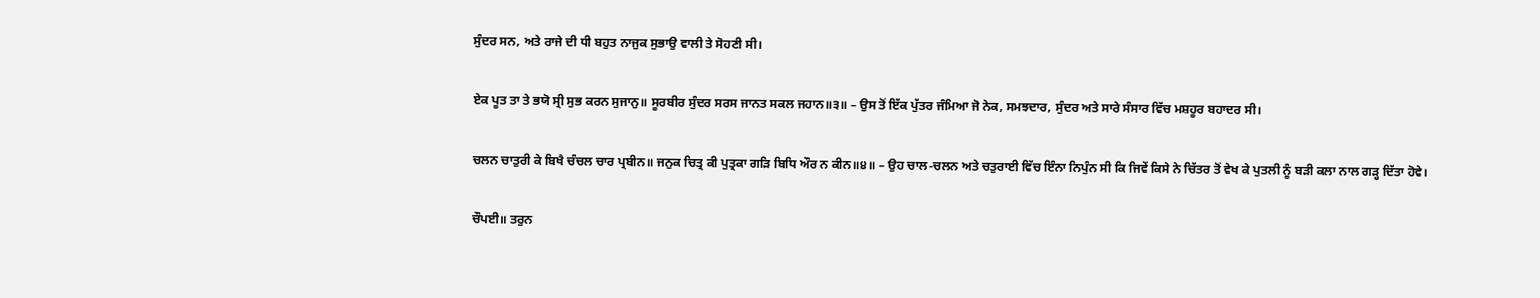ਸੁੰਦਰ ਸਨ, ਅਤੇ ਰਾਜੇ ਦੀ ਧੀ ਬਹੁਤ ਨਾਜੁਕ ਸੁਭਾਉ ਵਾਲੀ ਤੇ ਸੋਹਣੀ ਸੀ।

ਏਕ ਪੂਤ ਤਾ ਤੇ ਭਯੋ ਸ੍ਰੀ ਸੁਭ ਕਰਨ ਸੁਜਾਨੁ॥ ਸੂਰਬੀਰ ਸੁੰਦਰ ਸਰਸ ਜਾਨਤ ਸਕਲ ਜਹਾਨ॥੩॥ – ਉਸ ਤੋਂ ਇੱਕ ਪੁੱਤਰ ਜੰਮਿਆ ਜੋ ਨੇਕ, ਸਮਝਦਾਰ, ਸੁੰਦਰ ਅਤੇ ਸਾਰੇ ਸੰਸਾਰ ਵਿੱਚ ਮਸ਼ਹੂਰ ਬਹਾਦਰ ਸੀ।

ਚਲਨ ਚਾਤੁਰੀ ਕੇ ਬਿਖੈ ਚੰਚਲ ਚਾਰ ਪ੍ਰਬੀਨ॥ ਜਨੁਕ ਚਿਤ੍ਰ ਕੀ ਪੁਤ੍ਰਕਾ ਗੜਿ ਬਿਧਿ ਔਰ ਨ ਕੀਨ॥੪॥ – ਉਹ ਚਾਲ-ਚਲਨ ਅਤੇ ਚਤੁਰਾਈ ਵਿੱਚ ਇੰਨਾ ਨਿਪੁੰਨ ਸੀ ਕਿ ਜਿਵੇਂ ਕਿਸੇ ਨੇ ਚਿੱਤਰ ਤੋਂ ਵੇਖ ਕੇ ਪੁਤਲੀ ਨੂੰ ਬੜੀ ਕਲਾ ਨਾਲ ਗੜ੍ਹ ਦਿੱਤਾ ਹੋਵੇ।

ਚੌਪਈ॥ ਤਰੁਨ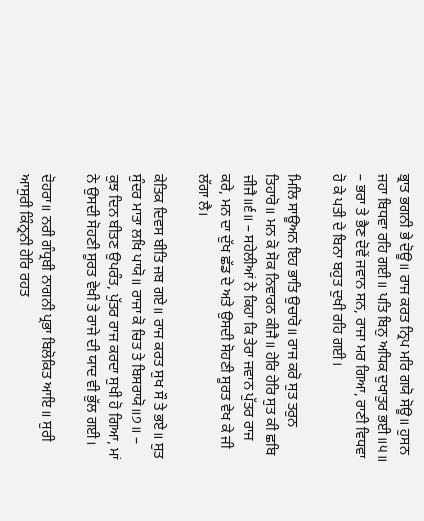ਭ੍ਰਾਤ ਭਗਨੀ ਭੇ ਦੋਊ॥ ਰਾਜ ਕਰਤ ਨ੍ਰਿਪ ਮਰਿ ਗਯੋ ਸੋਊ॥ ਹੁਸਨ ਜਹਾ ਬਿਧਵਾ ਰਹਿ ਗਈ॥ ਪਤਿ ਬਿਨੁ ਅਧਿਕ ਦੁਖਾਤੁਰ ਭਈ॥੫॥ – ਭਰਾ ਤੇ ਭੈਣ ਦੋਵੇਂ ਜਵਾਨ ਸਨ, ਰਾਜਾ ਮਰ ਗਿਆ, ਰਾਣੀ ਵਿਧਵਾ ਹੋ ਕੇ ਪਤੀ ਦੇ ਬਿਨਾ ਬਹੁਤ ਦੁਖੀ ਰਹਿ ਗਈ।

ਮਿਲਿ ਸਾਊਅਨ ਇਹ ਭਾਤਿ ਉਚਾਰੋ॥ ਰਾਜ ਕਰੋ ਸੁਤ ਤਰੁਨ ਤਿਹਾਰੋ॥ ਮਨ ਕੋ ਸੋਕ ਨਿਵਾਰਨ ਕੀਜੈ॥ ਹੇਰਿ ਹੇਰਿ ਸੁਤ ਕੀ ਛਬਿ ਜੀਜੈ॥੬॥ – ਸਹੇਲੀਆਂ ਨੇ ਕਿਹਾ ਕਿ ਤੇਰਾ ਜਵਾਨ ਪੁੱਤਰ ਰਾਜ ਕਰੇ, ਮਨ ਦਾ ਦੁੱਖ ਛੱਡ ਦੇ ਅਤੇ ਉਸਦੀ ਸੋਹਣੀ ਸੂਰਤ ਵੇਖ ਕੇ ਜੀ ਲੱਗਾ ਲੈ।

ਕੇਤਿਕ ਦਿਵਸ ਬੀਤਿ ਜਬ ਗਏ॥ ਰਾਜ ਕਰਤ ਸੁਖ ਸੌ ਤੇ ਭਏ॥ ਸੁਤ ਸੁੰਦਰ ਮਾਤਾ ਲਖਿ ਪਾਯੋ॥ ਰਾਜਾ ਕੋ ਚਿਤ ਤੇ ਬਿਸਰਾਯੋ॥੭॥ – ਕੁਝ ਦਿਨ ਬੀਤਣ ਉਪਰੰਤ, ਪੁੱਤਰ ਰਾਜ ਕਰਦਾ ਸੁਖੀ ਹੋ ਗਿਆ, ਮਾਂ ਨੇ ਉਸਦੀ ਸੋਹਣੀ ਸੂਰਤ ਵੇਖੀ ਤੇ ਰਾਜੇ ਦੀ ਯਾਦ ਵੀ ਭੁੱਲ ਗਈ।

ਦੋਹਰਾ॥ ਨਰੀ ਗੰਧ੍ਰਬੀ ਨਾਗਨੀ ਪ੍ਰਭਾ ਬਿਲੋਕਿਤ ਆਇ॥ ਸੁਰੀ ਆਸੁਰੀ ਕਿੰਨ੍ਰਨੀ ਹੇਰਿ ਰਹਤ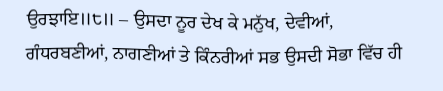ਉਰਝਾਇ॥੮॥ – ਉਸਦਾ ਨੂਰ ਦੇਖ ਕੇ ਮਨੁੱਖ, ਦੇਵੀਆਂ, ਗੰਧਰਬਣੀਆਂ, ਨਾਗਣੀਆਂ ਤੇ ਕਿੰਨਰੀਆਂ ਸਭ ਉਸਦੀ ਸੋਭਾ ਵਿੱਚ ਹੀ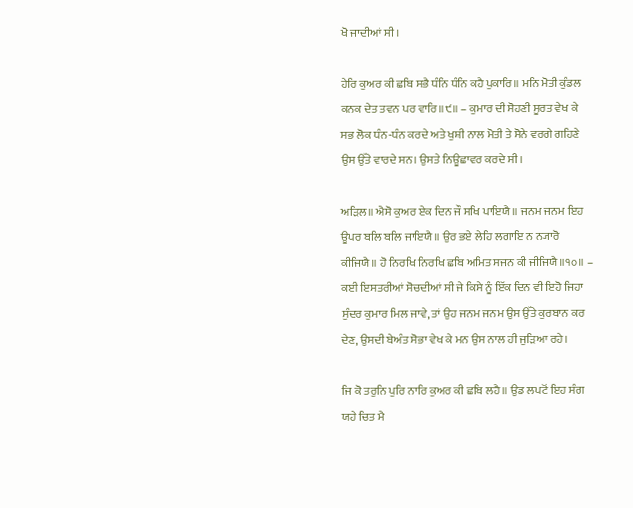ਖੋ ਜਾਦੀਆਂ ਸੀ।

ਹੇਰਿ ਕੁਅਰ ਕੀ ਛਬਿ ਸਭੈ ਧੰਨਿ ਧੰਨਿ ਕਹੈ ਪੁਕਾਰਿ॥ ਮਨਿ ਮੋਤੀ ਕੁੰਡਲ ਕਨਕ ਦੇਤ ਤਵਨ ਪਰ ਵਾਰਿ॥੯॥ – ਕੁਮਾਰ ਦੀ ਸੋਹਣੀ ਸੂਰਤ ਵੇਖ ਕੇ ਸਭ ਲੋਕ ਧੰਨ-ਧੰਨ ਕਰਦੇ ਅਤੇ ਖੁਸ਼ੀ ਨਾਲ ਮੋਤੀ ਤੇ ਸੋਨੇ ਵਰਗੇ ਗਹਿਣੇ ਉਸ ਉੱਤੇ ਵਾਰਦੇ ਸਨ। ਉਸਤੇ ਨਿਊਛਾਵਰ ਕਰਦੇ ਸੀ।

ਅੜਿਲ॥ ਐਸੋ ਕੁਅਰ ਏਕ ਦਿਨ ਜੌ ਸਖਿ ਪਾਇਯੈ॥ ਜਨਮ ਜਨਮ ਇਹ ਊਪਰ ਬਲਿ ਬਲਿ ਜਾਇਯੈ॥ ਉਰ ਭਏ ਲੇਹਿ ਲਗਾਇ ਨ ਨ੍ਯਾਰੋ ਕੀਜਿਯੈ॥ ਹੋ ਨਿਰਖਿ ਨਿਰਖਿ ਛਬਿ ਅਮਿਤ ਸਜਨ ਕੀ ਜੀਜਿਯੈ॥੧੦॥ – ਕਈ ਇਸਤਰੀਆਂ ਸੋਚਦੀਆਂ ਸੀ ਜੇ ਕਿਸੇ ਨੂੰ ਇੱਕ ਦਿਨ ਵੀ ਇਹੋ ਜਿਹਾ ਸੁੰਦਰ ਕੁਮਾਰ ਮਿਲ ਜਾਵੇ, ਤਾਂ ਉਹ ਜਨਮ ਜਨਮ ਉਸ ਉੱਤੇ ਕੁਰਬਾਨ ਕਰ ਦੇਣ, ਉਸਦੀ ਬੇਅੰਤ ਸੋਭਾ ਵੇਖ ਕੇ ਮਨ ਉਸ ਨਾਲ ਹੀ ਜੁੜਿਆ ਰਹੇ।

ਜਿ ਕੋ ਤਰੁਨਿ ਪੁਰਿ ਨਾਰਿ ਕੁਅਰ ਕੀ ਛਬਿ ਲਹੈ॥ ਉਡ ਲਪਟੋਂ ਇਹ ਸੰਗ ਯਹੇ ਚਿਤ ਮੈ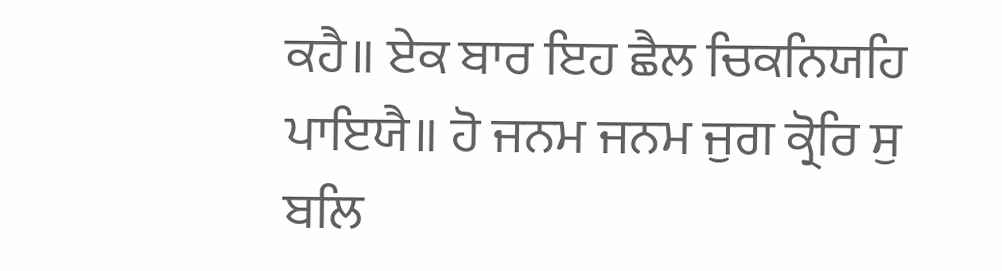ਕਹੈ॥ ਏਕ ਬਾਰ ਇਹ ਛੈਲ ਚਿਕਨਿਯਹਿ ਪਾਇਯੈ॥ ਹੋ ਜਨਮ ਜਨਮ ਜੁਗ ਕ੍ਰੋਰਿ ਸੁ ਬਲਿ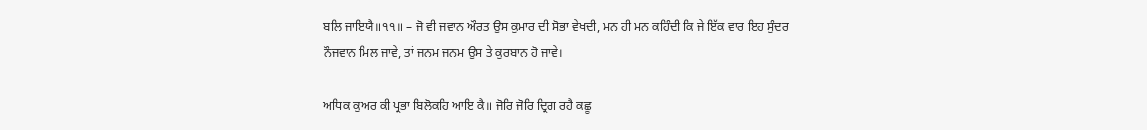ਬਲਿ ਜਾਇਯੈ॥੧੧॥ – ਜੋ ਵੀ ਜਵਾਨ ਔਰਤ ਉਸ ਕੁਮਾਰ ਦੀ ਸੋਭਾ ਵੇਖਦੀ, ਮਨ ਹੀ ਮਨ ਕਹਿੰਦੀ ਕਿ ਜੇ ਇੱਕ ਵਾਰ ਇਹ ਸੁੰਦਰ ਨੌਜਵਾਨ ਮਿਲ ਜਾਵੇ, ਤਾਂ ਜਨਮ ਜਨਮ ਉਸ ਤੇ ਕੁਰਬਾਨ ਹੋ ਜਾਵੇ।

ਅਧਿਕ ਕੁਅਰ ਕੀ ਪ੍ਰਭਾ ਬਿਲੋਕਹਿ ਆਇ ਕੈ॥ ਜੋਰਿ ਜੋਰਿ ਦ੍ਰਿਗ ਰਹੈ ਕਛੂ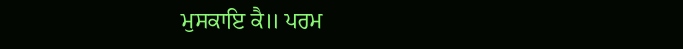ਮੁਸਕਾਇ ਕੈ॥ ਪਰਮ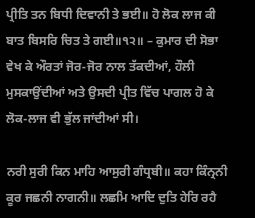ਪ੍ਰੀਤਿ ਤਨ ਬਿਧੀ ਦਿਵਾਨੀ ਤੇ ਭਈ॥ ਹੋ ਲੋਕ ਲਾਜ ਕੀ ਬਾਤ ਬਿਸਰਿ ਚਿਤ ਤੇ ਗਈ॥੧੨॥ – ਕੁਮਾਰ ਦੀ ਸੋਭਾ ਵੇਖ ਕੇ ਔਰਤਾਂ ਜੋਰ‑ਜੋਰ ਨਾਲ ਤੱਕਦੀਆਂ, ਹੌਲੀ ਮੁਸਕਾਉਂਦੀਆਂ ਅਤੇ ਉਸਦੀ ਪ੍ਰੀਤ ਵਿੱਚ ਪਾਗਲ ਹੋ ਕੇ ਲੋਕ-ਲਾਜ ਵੀ ਭੁੱਲ ਜਾਂਦੀਆਂ ਸੀ।

ਨਰੀ ਸੁਰੀ ਕਿਨ ਮਾਹਿ ਆਸੁਰੀ ਗੰਧ੍ਰਬੀ॥ ਕਹਾ ਕਿੰਨ੍ਰਨੀ ਕੂਰ ਜਛਨੀ ਨਾਗਨੀ॥ ਲਛਮਿ ਆਦਿ ਦੁਤਿ ਹੇਰਿ ਰਹੈ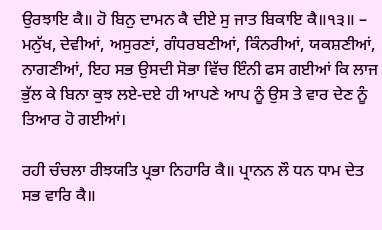ਉਰਝਾਇ ਕੈ॥ ਹੋ ਬਿਨੁ ਦਾਮਨ ਕੈ ਦੀਏ ਸੁ ਜਾਤ ਬਿਕਾਇ ਕੈ॥੧੩॥ – ਮਨੁੱਖ, ਦੇਵੀਆਂ, ਅਸੁਰਣਾਂ, ਗੰਧਰਬਣੀਆਂ, ਕਿੰਨਰੀਆਂ, ਯਕਸ਼ਣੀਆਂ, ਨਾਗਣੀਆਂ, ਇਹ ਸਭ ਉਸਦੀ ਸੋਭਾ ਵਿੱਚ ਇੰਨੀ ਫਸ ਗਈਆਂ ਕਿ ਲਾਜ ਭੁੱਲ ਕੇ ਬਿਨਾ ਕੁਝ ਲਏ‑ਦਏ ਹੀ ਆਪਣੇ ਆਪ ਨੂੰ ਉਸ ਤੇ ਵਾਰ ਦੇਣ ਨੂੰ ਤਿਆਰ ਹੋ ਗਈਆਂ।

ਰਹੀ ਚੰਚਲਾ ਰੀਝਯਤਿ ਪ੍ਰਭਾ ਨਿਹਾਰਿ ਕੈ॥ ਪ੍ਰਾਨਨ ਲੌ ਧਨ ਧਾਮ ਦੇਤ ਸਭ ਵਾਰਿ ਕੈ॥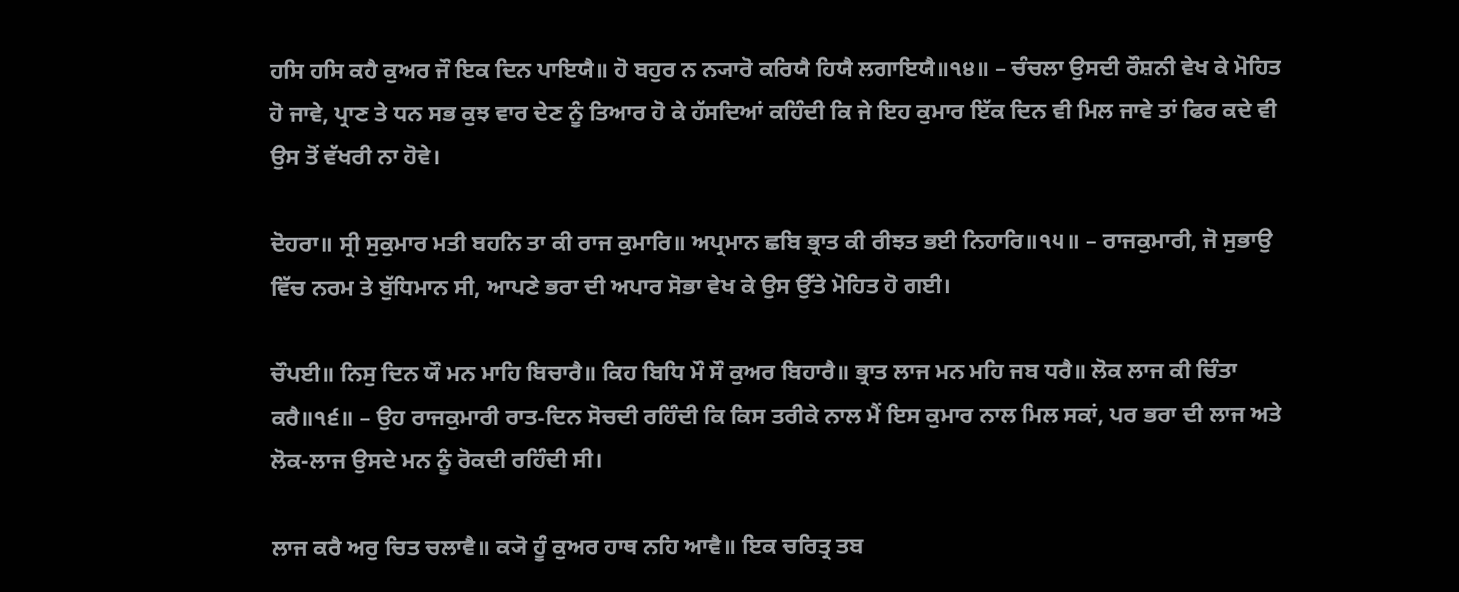ਹਸਿ ਹਸਿ ਕਹੈ ਕੁਅਰ ਜੌ ਇਕ ਦਿਨ ਪਾਇਯੈ॥ ਹੋ ਬਹੁਰ ਨ ਨ੍ਯਾਰੋ ਕਰਿਯੈ ਹਿਯੈ ਲਗਾਇਯੈ॥੧੪॥ – ਚੰਚਲਾ ਉਸਦੀ ਰੌਸ਼ਨੀ ਵੇਖ ਕੇ ਮੋਹਿਤ ਹੋ ਜਾਵੇ, ਪ੍ਰਾਣ ਤੇ ਧਨ ਸਭ ਕੁਝ ਵਾਰ ਦੇਣ ਨੂੰ ਤਿਆਰ ਹੋ ਕੇ ਹੱਸਦਿਆਂ ਕਹਿੰਦੀ ਕਿ ਜੇ ਇਹ ਕੁਮਾਰ ਇੱਕ ਦਿਨ ਵੀ ਮਿਲ ਜਾਵੇ ਤਾਂ ਫਿਰ ਕਦੇ ਵੀ ਉਸ ਤੋਂ ਵੱਖਰੀ ਨਾ ਹੋਵੇ।

ਦੋਹਰਾ॥ ਸ੍ਰੀ ਸੁਕੁਮਾਰ ਮਤੀ ਬਹਨਿ ਤਾ ਕੀ ਰਾਜ ਕੁਮਾਰਿ॥ ਅਪ੍ਰਮਾਨ ਛਬਿ ਭ੍ਰਾਤ ਕੀ ਰੀਝਤ ਭਈ ਨਿਹਾਰਿ॥੧੫॥ – ਰਾਜਕੁਮਾਰੀ, ਜੋ ਸੁਭਾਉ ਵਿੱਚ ਨਰਮ ਤੇ ਬੁੱਧਿਮਾਨ ਸੀ, ਆਪਣੇ ਭਰਾ ਦੀ ਅਪਾਰ ਸੋਭਾ ਵੇਖ ਕੇ ਉਸ ਉੱਤੇ ਮੋਹਿਤ ਹੋ ਗਈ।

ਚੌਪਈ॥ ਨਿਸੁ ਦਿਨ ਯੌ ਮਨ ਮਾਹਿ ਬਿਚਾਰੈ॥ ਕਿਹ ਬਿਧਿ ਮੌ ਸੌ ਕੁਅਰ ਬਿਹਾਰੈ॥ ਭ੍ਰਾਤ ਲਾਜ ਮਨ ਮਹਿ ਜਬ ਧਰੈ॥ ਲੋਕ ਲਾਜ ਕੀ ਚਿੰਤਾ ਕਰੈ॥੧੬॥ – ਉਹ ਰਾਜਕੁਮਾਰੀ ਰਾਤ‑ਦਿਨ ਸੋਚਦੀ ਰਹਿੰਦੀ ਕਿ ਕਿਸ ਤਰੀਕੇ ਨਾਲ ਮੈਂ ਇਸ ਕੁਮਾਰ ਨਾਲ ਮਿਲ ਸਕਾਂ, ਪਰ ਭਰਾ ਦੀ ਲਾਜ ਅਤੇ ਲੋਕ-ਲਾਜ ਉਸਦੇ ਮਨ ਨੂੰ ਰੋਕਦੀ ਰਹਿੰਦੀ ਸੀ।

ਲਾਜ ਕਰੈ ਅਰੁ ਚਿਤ ਚਲਾਵੈ॥ ਕ੍ਯੋ ਹੂੰ ਕੁਅਰ ਹਾਥ ਨਹਿ ਆਵੈ॥ ਇਕ ਚਰਿਤ੍ਰ ਤਬ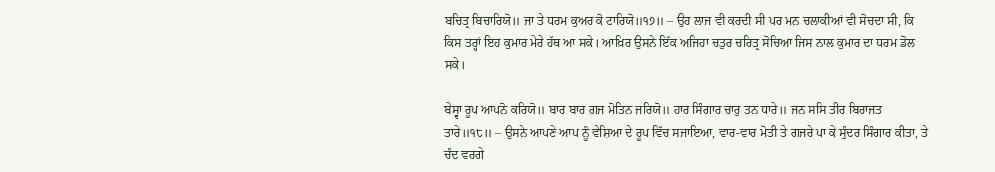ਬਚਿਤ੍ਰ ਬਿਚਾਰਿਯੋ॥ ਜਾ ਤੇ ਧਰਮ ਕੁਅਰ ਕੋ ਟਾਰਿਯੋ॥੧੭॥ – ਉਹ ਲਾਜ ਵੀ ਕਰਦੀ ਸੀ ਪਰ ਮਨ ਚਲਾਕੀਆਂ ਵੀ ਸੋਚਦਾ ਸੀ, ਕਿ ਕਿਸ ਤਰ੍ਹਾਂ ਇਹ ਕੁਮਾਰ ਮੇਰੇ ਹੱਥ ਆ ਸਕੇ। ਆਖ਼ਿਰ ਉਸਨੇ ਇੱਕ ਅਜਿਹਾ ਚਤੁਰ ਚਰਿਤ੍ਰ ਸੋਚਿਆ ਜਿਸ ਨਾਲ ਕੁਮਾਰ ਦਾ ਧਰਮ ਡੋਲ ਸਕੇ।

ਬੇਸ੍ਵਾ ਰੂਪ ਆਪਨੋ ਕਰਿਯੋ॥ ਬਾਰ ਬਾਰ ਗਜ ਮੋਤਿਨ ਜਰਿਯੋ॥ ਹਾਰ ਸਿੰਗਾਰ ਚਾਰੁ ਤਨ ਧਾਰੇ॥ ਜਨ ਸਸਿ ਤੀਰ ਬਿਰਾਜਤ ਤਾਰੇ॥੧੮॥ – ਉਸਨੇ ਆਪਣੇ ਆਪ ਨੂੰ ਵੇਸ਼ਿਆ ਦੇ ਰੂਪ ਵਿੱਚ ਸਜਾਇਆ, ਵਾਰ‑ਵਾਰ ਮੋਤੀ ਤੇ ਗਜਰੇ ਪਾ ਕੇ ਸੁੰਦਰ ਸਿੰਗਾਰ ਕੀਤਾ, ਤੇ ਚੰਦ ਵਰਗੇ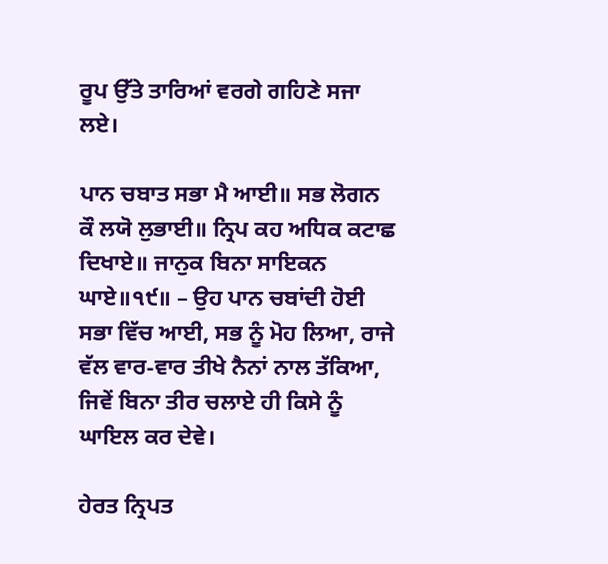ਰੂਪ ਉੱਤੇ ਤਾਰਿਆਂ ਵਰਗੇ ਗਹਿਣੇ ਸਜਾ ਲਏ।

ਪਾਨ ਚਬਾਤ ਸਭਾ ਮੈ ਆਈ॥ ਸਭ ਲੋਗਨ ਕੌ ਲਯੋ ਲੁਭਾਈ॥ ਨ੍ਰਿਪ ਕਹ ਅਧਿਕ ਕਟਾਛ ਦਿਖਾਏ॥ ਜਾਨੁਕ ਬਿਨਾ ਸਾਇਕਨ ਘਾਏ॥੧੯॥ – ਉਹ ਪਾਨ ਚਬਾਂਦੀ ਹੋਈ ਸਭਾ ਵਿੱਚ ਆਈ, ਸਭ ਨੂੰ ਮੋਹ ਲਿਆ, ਰਾਜੇ ਵੱਲ ਵਾਰ‑ਵਾਰ ਤੀਖੇ ਨੈਨਾਂ ਨਾਲ ਤੱਕਿਆ, ਜਿਵੇਂ ਬਿਨਾ ਤੀਰ ਚਲਾਏ ਹੀ ਕਿਸੇ ਨੂੰ ਘਾਇਲ ਕਰ ਦੇਵੇ।

ਹੇਰਤ ਨ੍ਰਿਪਤ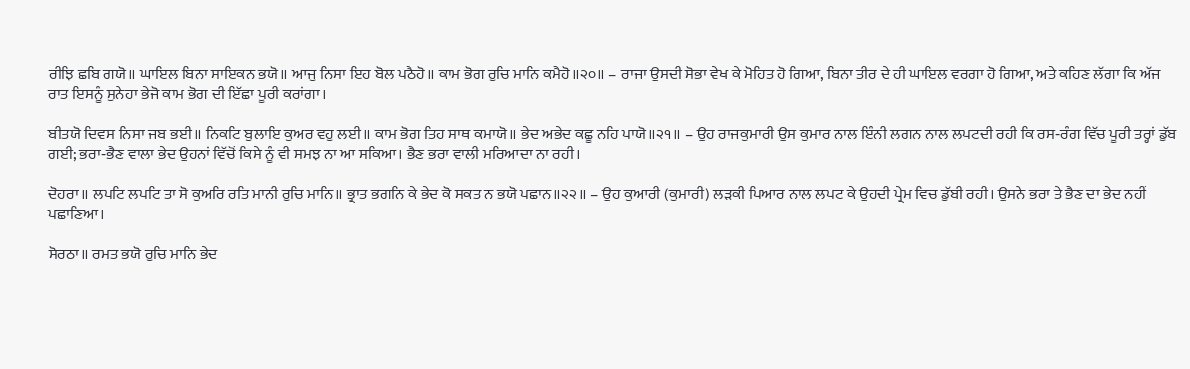ਰੀਝਿ ਛਬਿ ਗਯੋ॥ ਘਾਇਲ ਬਿਨਾ ਸਾਇਕਨ ਭਯੋ॥ ਆਜੁ ਨਿਸਾ ਇਹ ਬੋਲ ਪਠੈਹੋ॥ ਕਾਮ ਭੋਗ ਰੁਚਿ ਮਾਨਿ ਕਮੈਹੋ॥੨੦॥ – ਰਾਜਾ ਉਸਦੀ ਸੋਭਾ ਵੇਖ ਕੇ ਮੋਹਿਤ ਹੋ ਗਿਆ, ਬਿਨਾ ਤੀਰ ਦੇ ਹੀ ਘਾਇਲ ਵਰਗਾ ਹੋ ਗਿਆ, ਅਤੇ ਕਹਿਣ ਲੱਗਾ ਕਿ ਅੱਜ ਰਾਤ ਇਸਨੂੰ ਸੁਨੇਹਾ ਭੇਜੋ ਕਾਮ ਭੋਗ ਦੀ ਇੱਛਾ ਪੂਰੀ ਕਰਾਂਗਾ।

ਬੀਤਯੋ ਦਿਵਸ ਨਿਸਾ ਜਬ ਭਈ॥ ਨਿਕਟਿ ਬੁਲਾਇ ਕੁਅਰ ਵਹੁ ਲਈ॥ ਕਾਮ ਭੋਗ ਤਿਹ ਸਾਥ ਕਮਾਯੋ॥ ਭੇਦ ਅਭੇਦ ਕਛੂ ਨਹਿ ਪਾਯੋ॥੨੧॥ – ਉਹ ਰਾਜਕੁਮਾਰੀ ਉਸ ਕੁਮਾਰ ਨਾਲ ਇੰਨੀ ਲਗਨ ਨਾਲ ਲਪਟਦੀ ਰਹੀ ਕਿ ਰਸ‑ਰੰਗ ਵਿੱਚ ਪੂਰੀ ਤਰ੍ਹਾਂ ਡੁੱਬ ਗਈ; ਭਰਾ‑ਭੈਣ ਵਾਲਾ ਭੇਦ ਉਹਨਾਂ ਵਿੱਚੋਂ ਕਿਸੇ ਨੂੰ ਵੀ ਸਮਝ ਨਾ ਆ ਸਕਿਆ। ਭੈਣ ਭਰਾ ਵਾਲੀ ਮਰਿਆਦਾ ਨਾ ਰਹੀ।

ਦੋਹਰਾ॥ ਲਪਟਿ ਲਪਟਿ ਤਾ ਸੋ ਕੁਅਰਿ ਰਤਿ ਮਾਨੀ ਰੁਚਿ ਮਾਨਿ॥ ਭ੍ਰਾਤ ਭਗਨਿ ਕੇ ਭੇਦ ਕੋ ਸਕਤ ਨ ਭਯੋ ਪਛਾਨ॥੨੨॥ – ਉਹ ਕੁਆਰੀ (ਕੁਮਾਰੀ) ਲੜਕੀ ਪਿਆਰ ਨਾਲ ਲਪਟ ਕੇ ਉਹਦੀ ਪ੍ਰੇਮ ਵਿਚ ਡੁੱਬੀ ਰਹੀ। ਉਸਨੇ ਭਰਾ ਤੇ ਭੈਣ ਦਾ ਭੇਦ ਨਹੀਂ ਪਛਾਣਿਆ।

ਸੋਰਠਾ॥ ਰਮਤ ਭਯੋ ਰੁਚਿ ਮਾਨਿ ਭੇਦ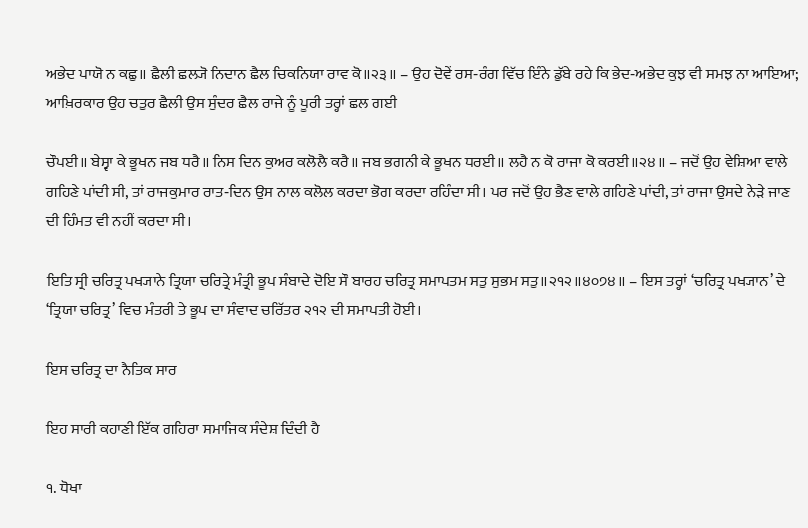ਅਭੇਦ ਪਾਯੋ ਨ ਕਛੁ॥ ਛੈਲੀ ਛਲ੍ਯੋ ਨਿਦਾਨ ਛੈਲ ਚਿਕਨਿਯਾ ਰਾਵ ਕੋ॥੨੩॥ – ਉਹ ਦੋਵੇਂ ਰਸ‑ਰੰਗ ਵਿੱਚ ਇੰਨੇ ਡੁੱਬੇ ਰਹੇ ਕਿ ਭੇਦ‑ਅਭੇਦ ਕੁਝ ਵੀ ਸਮਝ ਨਾ ਆਇਆ; ਆਖ਼ਿਰਕਾਰ ਉਹ ਚਤੁਰ ਛੈਲੀ ਉਸ ਸੁੰਦਰ ਛੈਲ ਰਾਜੇ ਨੂੰ ਪੂਰੀ ਤਰ੍ਹਾਂ ਛਲ ਗਈ

ਚੌਪਈ॥ ਬੇਸ੍ਵਾ ਕੇ ਭੂਖਨ ਜਬ ਧਰੈ॥ ਨਿਸ ਦਿਨ ਕੁਅਰ ਕਲੋਲੈ ਕਰੈ॥ ਜਬ ਭਗਨੀ ਕੇ ਭੂਖਨ ਧਰਈ॥ ਲਹੈ ਨ ਕੋ ਰਾਜਾ ਕੋ ਕਰਈ॥੨੪॥ – ਜਦੋਂ ਉਹ ਵੇਸ਼ਿਆ ਵਾਲੇ ਗਹਿਣੇ ਪਾਂਦੀ ਸੀ, ਤਾਂ ਰਾਜਕੁਮਾਰ ਰਾਤ‑ਦਿਨ ਉਸ ਨਾਲ ਕਲੋਲ ਕਰਦਾ ਭੋਗ ਕਰਦਾ ਰਹਿੰਦਾ ਸੀ। ਪਰ ਜਦੋਂ ਉਹ ਭੈਣ ਵਾਲੇ ਗਹਿਣੇ ਪਾਂਦੀ, ਤਾਂ ਰਾਜਾ ਉਸਦੇ ਨੇੜੇ ਜਾਣ ਦੀ ਹਿੰਮਤ ਵੀ ਨਹੀਂ ਕਰਦਾ ਸੀ।

ਇਤਿ ਸ੍ਰੀ ਚਰਿਤ੍ਰ ਪਖ੍ਯਾਨੇ ਤ੍ਰਿਯਾ ਚਰਿਤ੍ਰੇ ਮੰਤ੍ਰੀ ਭੂਪ ਸੰਬਾਦੇ ਦੋਇ ਸੌ ਬਾਰਹ ਚਰਿਤ੍ਰ ਸਮਾਪਤਮ ਸਤੁ ਸੁਭਮ ਸਤੁ॥੨੧੨॥੪੦੭੪॥ – ਇਸ ਤਰ੍ਹਾਂ ‘ਚਰਿਤ੍ਰ ਪਖ੍ਯਾਨ’ ਦੇ ‘ਤ੍ਰਿਯਾ ਚਰਿਤ੍ਰ’ ਵਿਚ ਮੰਤਰੀ ਤੇ ਭੂਪ ਦਾ ਸੰਵਾਦ ਚਰਿੱਤਰ ੨੧੨ ਦੀ ਸਮਾਪਤੀ ਹੋਈ।

ਇਸ ਚਰਿਤ੍ਰ ਦਾ ਨੈਤਿਕ ਸਾਰ

ਇਹ ਸਾਰੀ ਕਹਾਣੀ ਇੱਕ ਗਹਿਰਾ ਸਮਾਜਿਕ ਸੰਦੇਸ਼ ਦਿੰਦੀ ਹੈ

੧. ਧੋਖਾ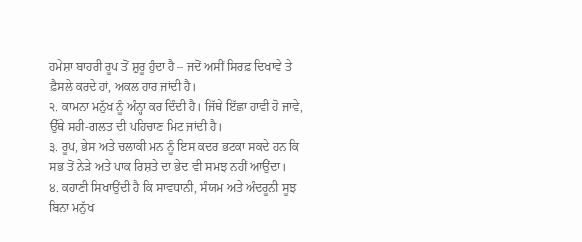ਹਮੇਸ਼ਾ ਬਾਹਰੀ ਰੂਪ ਤੋਂ ਸ਼ੁਰੂ ਹੁੰਦਾ ਹੈ – ਜਦੋਂ ਅਸੀਂ ਸਿਰਫ਼ ਦਿਖਾਵੇ ਤੇ ਫ਼ੈਸਲੇ ਕਰਦੇ ਹਾਂ, ਅਕਲ ਹਾਰ ਜਾਂਦੀ ਹੈ।
੨. ਕਾਮਨਾ ਮਨੁੱਖ ਨੂੰ ਅੰਨ੍ਹਾ ਕਰ ਦਿੰਦੀ ਹੈ। ਜਿੱਥੇ ਇੱਛਾ ਹਾਵੀ ਹੋ ਜਾਵੇ, ਉੱਥੇ ਸਹੀ‑ਗਲਤ ਦੀ ਪਹਿਚਾਣ ਮਿਟ ਜਾਂਦੀ ਹੈ।
੩. ਰੂਪ, ਭੇਸ ਅਤੇ ਚਲਾਕੀ ਮਨ ਨੂੰ ਇਸ ਕਦਰ ਭਟਕਾ ਸਕਦੇ ਹਨ ਕਿ ਸਭ ਤੋਂ ਨੇੜੇ ਅਤੇ ਪਾਕ ਰਿਸ਼ਤੇ ਦਾ ਭੇਦ ਵੀ ਸਮਝ ਨਹੀਂ ਆਉਂਦਾ।
੪. ਕਹਾਣੀ ਸਿਖਾਉਂਦੀ ਹੈ ਕਿ ਸਾਵਧਾਨੀ, ਸੰਯਮ ਅਤੇ ਅੰਦਰੂਨੀ ਸੂਝ ਬਿਨਾ ਮਨੁੱਖ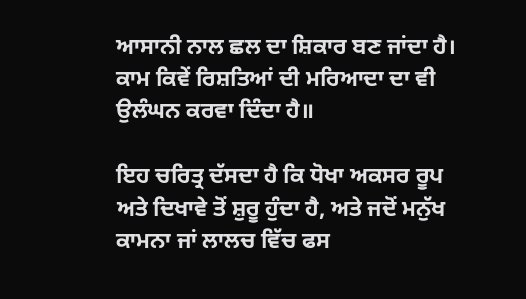ਆਸਾਨੀ ਨਾਲ ਛਲ ਦਾ ਸ਼ਿਕਾਰ ਬਣ ਜਾਂਦਾ ਹੈ। ਕਾਮ ਕਿਵੇਂ ਰਿਸ਼ਤਿਆਂ ਦੀ ਮਰਿਆਦਾ ਦਾ ਵੀ ਉਲੰਘਨ ਕਰਵਾ ਦਿੰਦਾ ਹੈ॥

ਇਹ ਚਰਿਤ੍ਰ ਦੱਸਦਾ ਹੈ ਕਿ ਧੋਖਾ ਅਕਸਰ ਰੂਪ ਅਤੇ ਦਿਖਾਵੇ ਤੋਂ ਸ਼ੁਰੂ ਹੁੰਦਾ ਹੈ, ਅਤੇ ਜਦੋਂ ਮਨੁੱਖ ਕਾਮਨਾ ਜਾਂ ਲਾਲਚ ਵਿੱਚ ਫਸ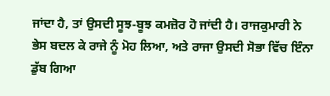ਜਾਂਦਾ ਹੈ, ਤਾਂ ਉਸਦੀ ਸੂਝ‑ਬੂਝ ਕਮਜ਼ੋਰ ਹੋ ਜਾਂਦੀ ਹੈ। ਰਾਜਕੁਮਾਰੀ ਨੇ ਭੇਸ ਬਦਲ ਕੇ ਰਾਜੇ ਨੂੰ ਮੋਹ ਲਿਆ, ਅਤੇ ਰਾਜਾ ਉਸਦੀ ਸੋਭਾ ਵਿੱਚ ਇੰਨਾ ਡੁੱਬ ਗਿਆ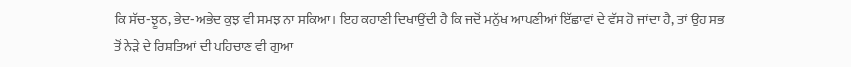ਕਿ ਸੱਚ‑ਝੂਠ, ਭੇਦ‑ਅਭੇਦ ਕੁਝ ਵੀ ਸਮਝ ਨਾ ਸਕਿਆ। ਇਹ ਕਹਾਣੀ ਦਿਖਾਉਂਦੀ ਹੈ ਕਿ ਜਦੋਂ ਮਨੁੱਖ ਆਪਣੀਆਂ ਇੱਛਾਵਾਂ ਦੇ ਵੱਸ ਹੋ ਜਾਂਦਾ ਹੈ, ਤਾਂ ਉਹ ਸਭ ਤੋਂ ਨੇੜੇ ਦੇ ਰਿਸ਼ਤਿਆਂ ਦੀ ਪਹਿਚਾਣ ਵੀ ਗੁਆ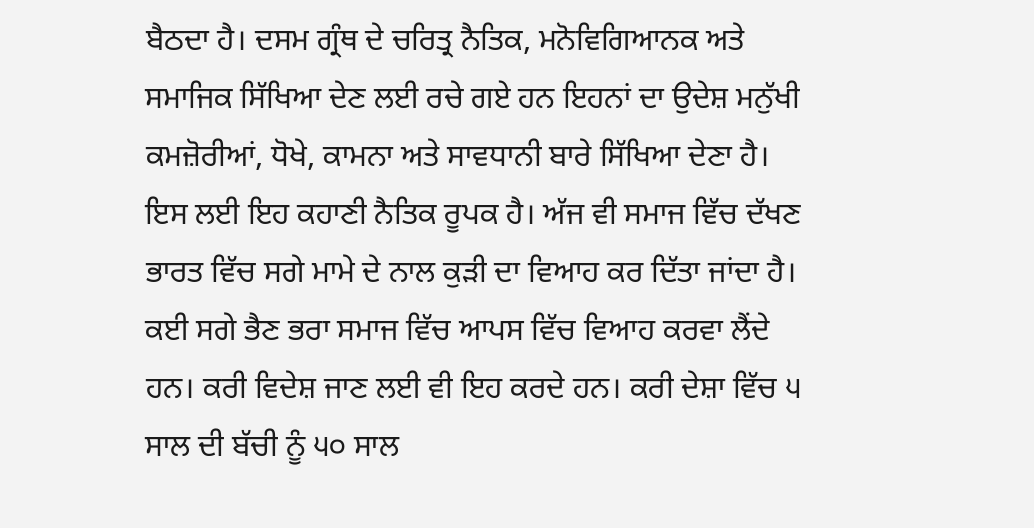ਬੈਠਦਾ ਹੈ। ਦਸਮ ਗ੍ਰੰਥ ਦੇ ਚਰਿਤ੍ਰ ਨੈਤਿਕ, ਮਨੋਵਿਗਿਆਨਕ ਅਤੇ ਸਮਾਜਿਕ ਸਿੱਖਿਆ ਦੇਣ ਲਈ ਰਚੇ ਗਏ ਹਨ ਇਹਨਾਂ ਦਾ ਉਦੇਸ਼ ਮਨੁੱਖੀ ਕਮਜ਼ੋਰੀਆਂ, ਧੋਖੇ, ਕਾਮਨਾ ਅਤੇ ਸਾਵਧਾਨੀ ਬਾਰੇ ਸਿੱਖਿਆ ਦੇਣਾ ਹੈ। ਇਸ ਲਈ ਇਹ ਕਹਾਣੀ ਨੈਤਿਕ ਰੂਪਕ ਹੈ। ਅੱਜ ਵੀ ਸਮਾਜ ਵਿੱਚ ਦੱਖਣ ਭਾਰਤ ਵਿੱਚ ਸਗੇ ਮਾਮੇ ਦੇ ਨਾਲ ਕੁੜੀ ਦਾ ਵਿਆਹ ਕਰ ਦਿੱਤਾ ਜਾਂਦਾ ਹੈ। ਕਈ ਸਗੇ ਭੈਣ ਭਰਾ ਸਮਾਜ ਵਿੱਚ ਆਪਸ ਵਿੱਚ ਵਿਆਹ ਕਰਵਾ ਲੈਂਦੇ ਹਨ। ਕਰੀ ਵਿਦੇਸ਼ ਜਾਣ ਲਈ ਵੀ ਇਹ ਕਰਦੇ ਹਨ। ਕਰੀ ਦੇਸ਼ਾ ਵਿੱਚ ੫ ਸਾਲ ਦੀ ਬੱਚੀ ਨੂੰ ੫੦ ਸਾਲ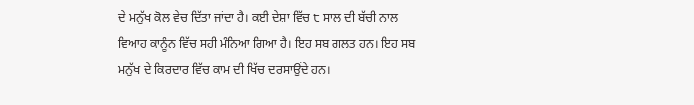ਦੇ ਮਨੁੱਖ ਕੋਲ ਵੇਚ ਦਿੱਤਾ ਜਾਂਦਾ ਹੈ। ਕਈ ਦੇਸ਼ਾ ਵਿੱਚ ੮ ਸਾਲ ਦੀ ਬੱਚੀ ਨਾਲ ਵਿਆਹ ਕਾਨੂੰਨ ਵਿੱਚ ਸਹੀ ਮੰਨਿਆ ਗਿਆ ਹੈ। ਇਹ ਸਬ ਗਲਤ ਹਨ। ਇਹ ਸਬ ਮਨੁੱਖ ਦੇ ਕਿਰਦਾਰ ਵਿੱਚ ਕਾਮ ਦੀ ਖਿੱਚ ਦਰਸਾਉਂਦੇ ਹਨ।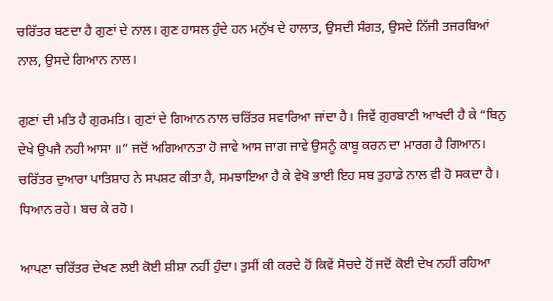ਚਰਿੱਤਰ ਬਣਦਾ ਹੈ ਗੁਣਾਂ ਦੇ ਨਾਲ। ਗੁਣ ਹਾਸਲ ਹੁੰਦੇ ਹਨ ਮਨੁੱਖ ਦੇ ਹਾਲਾਤ, ਉਸਦੀ ਸੰਗਤ, ਉਸਦੇ ਨਿੱਜੀ ਤਜਰਬਿਆਂ ਨਾਲ, ਉਸਦੇ ਗਿਆਨ ਨਾਲ।

ਗੁਣਾਂ ਦੀ ਮਤਿ ਹੈ ਗੁਰਮਤਿ। ਗੁਣਾਂ ਦੇ ਗਿਆਨ ਨਾਲ ਚਰਿੱਤਰ ਸਵਾਰਿਆ ਜਾਂਦਾ ਹੈ। ਜਿਵੇਂ ਗੁਰਬਾਣੀ ਆਖਦੀ ਹੈ ਕੇ “ਬਿਨੁ ਦੇਖੇ ਉਪਜੈ ਨਹੀ ਆਸਾ ॥” ਜਦੋਂ ਅਗਿਆਨਤਾ ਹੋ ਜਾਵੇ ਆਸ ਜਾਗ ਜਾਵੇ ਉਸਨੂੰ ਕਾਬੂ ਕਰਨ ਦਾ ਮਾਰਗ ਹੈ ਗਿਆਨ। ਚਰਿੱਤਰ ਦੁਆਰਾ ਪਾਤਿਸ਼ਾਹ ਨੇ ਸਪਸ਼ਟ ਕੀਤਾ ਹੈ, ਸਮਝਾਇਆ ਹੈ ਕੇ ਵੇਖੋ ਭਾਈ ਇਹ ਸਬ ਤੁਹਾਡੇ ਨਾਲ ਵੀ ਹੋ ਸਕਦਾ ਹੈ। ਧਿਆਨ ਰਹੇ। ਬਚ ਕੇ ਰਹੋ।

ਆਪਣਾ ਚਰਿੱਤਰ ਦੇਖਣ ਲਈ ਕੋਈ ਸ਼ੀਸ਼ਾ ਨਹੀਂ ਹੁੰਦਾ। ਤੁਸੀਂ ਕੀ ਕਰਦੇ ਹੋਂ ਕਿਵੇਂ ਸੋਚਦੇ ਹੋਂ ਜਦੋਂ ਕੋਈ ਦੇਖ ਨਹੀਂ ਰਹਿਆ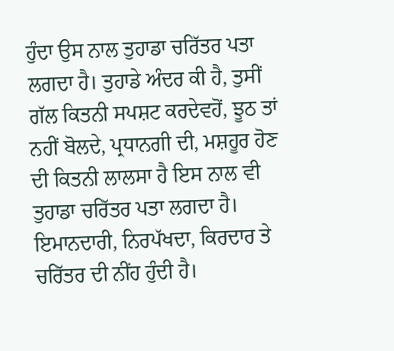ਹੁੰਦਾ ਉਸ ਨਾਲ ਤੁਹਾਡਾ ਚਰਿੱਤਰ ਪਤਾ ਲਗਦਾ ਹੈ। ਤੁਹਾਡੇ ਅੰਦਰ ਕੀ ਹੈ, ਤੁਸੀਂ ਗੱਲ ਕਿਤਨੀ ਸਪਸ਼ਟ ਕਰਦੇਵਹੋਂ, ਝੂਠ ਤਾਂ ਨਹੀਂ ਬੋਲਦੇ, ਪ੍ਰਧਾਨਗੀ ਦੀ, ਮਸ਼ਹੂਰ ਹੋਣ ਦੀ ਕਿਤਨੀ ਲਾਲਸਾ ਹੈ ਇਸ ਨਾਲ ਵੀ ਤੁਹਾਡਾ ਚਰਿੱਤਰ ਪਤਾ ਲਗਦਾ ਹੈ। ਇਮਾਨਦਾਰੀ, ਨਿਰਪੱਖਦਾ, ਕਿਰਦਾਰ ਤੇ ਚਰਿੱਤਰ ਦੀ ਨੀਂਹ ਹੁੰਦੀ ਹੈ।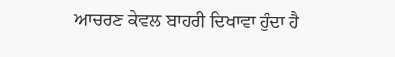ਆਚਰਣ ਕੇਵਲ ਬਾਹਰੀ ਦਿਖਾਵਾ ਹੁੰਦਾ ਹੈ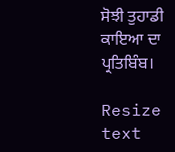ਸੋਝੀ ਤੁਹਾਡੀ ਕਾਇਆ ਦਾ ਪ੍ਰਤਿਬਿੰਬ।

Resize text